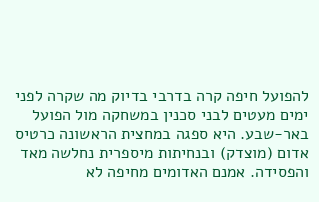להפועל חיפה קרה בדרבי בדיוק מה שקרה לפני ימים מעטים לבני סכנין במשחקה מול הפועל באר-שבע. היא ספגה במחצית הראשונה כרטיס אדום (מוצדק) ובנחיתות מיספרית נחלשה מאד והפסידה. אמנם האדומים מחיפה לא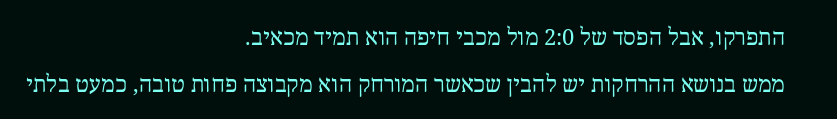התפרקו, אבל הפסד של 2:0 מול מכבי חיפה הוא תמיד מכאיב.
ממש בנושא ההרחקות יש להבין שכאשר המורחק הוא מקבוצה פחות טובה, כמעט בלתי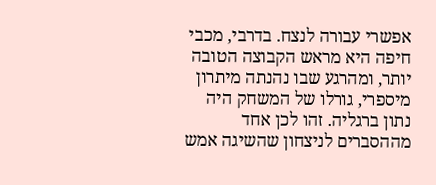אפשרי עבורה לנצח. בדרבי, מכבי חיפה היא מראש הקבוצה הטובה יותר, ומהרגע שבו נהנתה מיתרון מיספרי, גורלו של המשחק היה נתון ברגליה. זהו לכן אחד מההסברים לניצחון שהשיגה אמש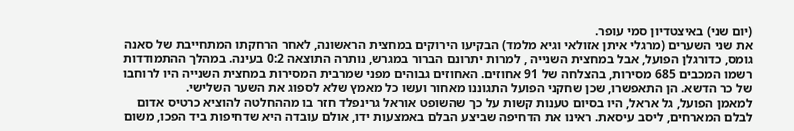(יום שני) באיצטדיון סמי עופר.
את שני השערים (מרגלי איתן אזולאי וגיא מלמד) הבקיעו הירוקים במחצית הראשונה, לאחר הרחקתו המתחייבת של סאנה גומס, כדורגלן הפועל, אבל במחצית השנייה , למרות יתרונם הברור במגרש, נותרה התוצאה 0:2 בעינה. במהלך ההתמודדות רשמו המכבים 685 מסירות, בהצלחה של 91 אחוזים. האחוזים גבוהים מפני שמרבית המסירות במחצית השנייה היו לרוחבו של כר הדשא. הן התאפשרו, שכן שחקני הפועל התגוננו מאחור ועשו כל מאמץ שלא לספוג את השער השלישי.
למאמן הפועל, גל אראל, היו בסיום טענות קשות על כך שהשופט אוראל גרינפלד חזר בו מההחלטה להוציא כרטיס אדום לבלם המארחים, ליסב עיסאת. ראינו את הדחיפה שביצע הבלם באמצעות ידו, אולם עובדה היא שדחיפות ביד הפכו, משום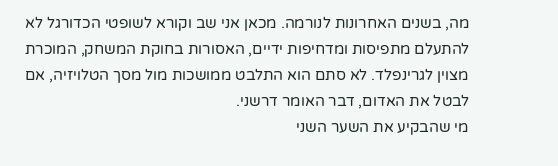מה, בשנים האחרונות לנורמה. מכאן אני שב וקורא לשופטי הכדורגל לא להתעלם מתפיסות ומדחיפות ידיים, האסורות בחוקת המשחק, המוכרת מצוין לגרינפלד. לא סתם הוא התלבט ממושכות מול מסך הטלויזיה, אם לבטל את האדום, דבר האומר דרשני.
מי שהבקיע את השער השני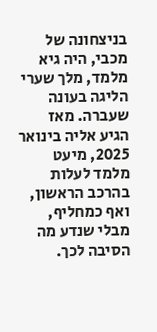בניצחונה של מכבי, היה גיא מלמד, מלך שערי הליגה בעונה שעברה. מאז הגיע אליה בינואר 2025, מיעט מלמד לעלות בהרכב הראשון, ואף כמחליף, מבלי שנדע מה הסיבה לכך.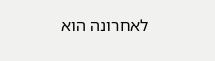לאחרונה הוא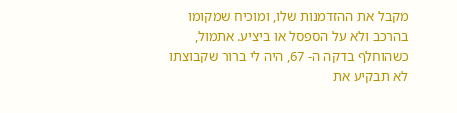מקבל את ההזדמנות שלו, ומוכיח שמקומו בהרכב ולא על הספסל או ביציע. אתמול, כשהוחלף בדקה ה- 67, היה לי ברור שקבוצתו לא תבקיע את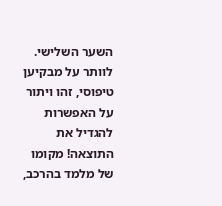השער השלישי. לוותר על מבקיען טיפוסי, זהו ויתור על האפשרות להגדיל את התוצאה! מקומו של מלמד בהרכב,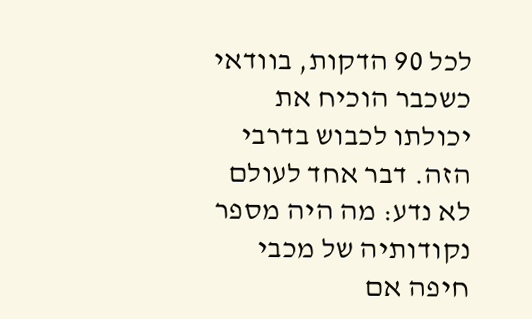לכל 90 הדקות, בוודאי כשכבר הוכיח את יכולתו לכבוש בדרבי הזה. דבר אחד לעולם לא נדע: מה היה מספר נקודותיה של מכבי חיפה אם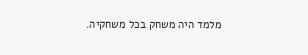מלמד היה משחק בכל משחקיה.